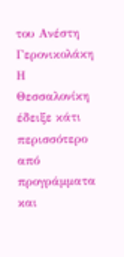του Ανέστη Γερονικολάκη
Η Θεσσαλονίκη έδειξε κάτι περισσότερο από προγράμματα και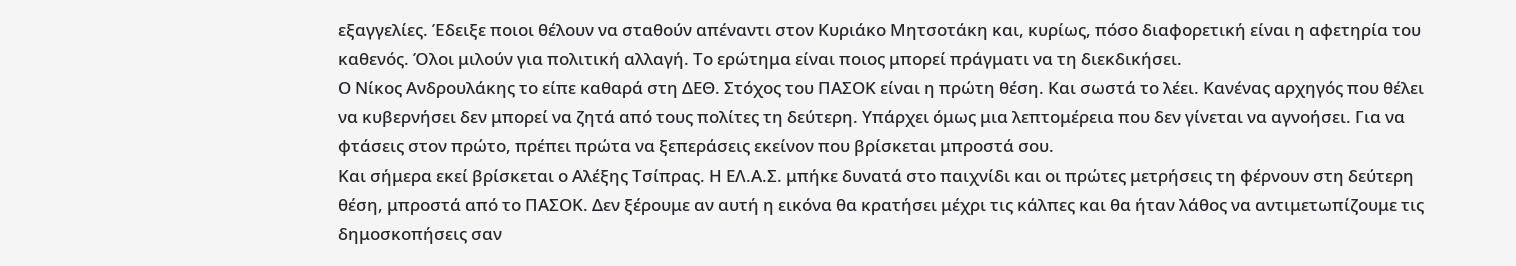εξαγγελίες. Έδειξε ποιοι θέλουν να σταθούν απέναντι στον Κυριάκο Μητσοτάκη και, κυρίως, πόσο διαφορετική είναι η αφετηρία του καθενός. Όλοι μιλούν για πολιτική αλλαγή. Το ερώτημα είναι ποιος μπορεί πράγματι να τη διεκδικήσει.
Ο Νίκος Ανδρουλάκης το είπε καθαρά στη ΔΕΘ. Στόχος του ΠΑΣΟΚ είναι η πρώτη θέση. Και σωστά το λέει. Κανένας αρχηγός που θέλει να κυβερνήσει δεν μπορεί να ζητά από τους πολίτες τη δεύτερη. Υπάρχει όμως μια λεπτομέρεια που δεν γίνεται να αγνοήσει. Για να φτάσεις στον πρώτο, πρέπει πρώτα να ξεπεράσεις εκείνον που βρίσκεται μπροστά σου.
Και σήμερα εκεί βρίσκεται ο Αλέξης Τσίπρας. Η ΕΛ.Α.Σ. μπήκε δυνατά στο παιχνίδι και οι πρώτες μετρήσεις τη φέρνουν στη δεύτερη θέση, μπροστά από το ΠΑΣΟΚ. Δεν ξέρουμε αν αυτή η εικόνα θα κρατήσει μέχρι τις κάλπες και θα ήταν λάθος να αντιμετωπίζουμε τις δημοσκοπήσεις σαν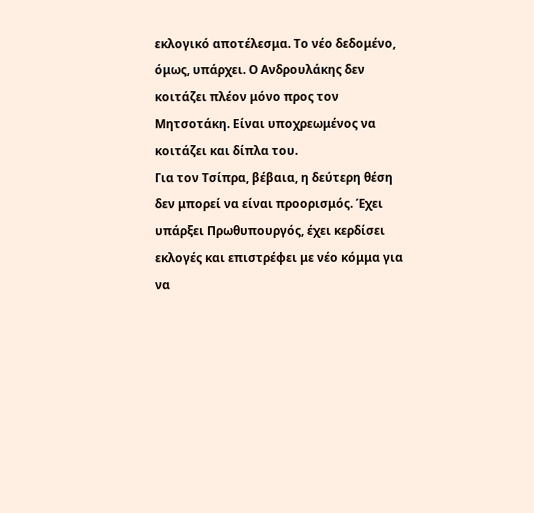εκλογικό αποτέλεσμα. Το νέο δεδομένο, όμως, υπάρχει. Ο Ανδρουλάκης δεν κοιτάζει πλέον μόνο προς τον Μητσοτάκη. Είναι υποχρεωμένος να κοιτάζει και δίπλα του.
Για τον Τσίπρα, βέβαια, η δεύτερη θέση δεν μπορεί να είναι προορισμός. Έχει υπάρξει Πρωθυπουργός, έχει κερδίσει εκλογές και επιστρέφει με νέο κόμμα για να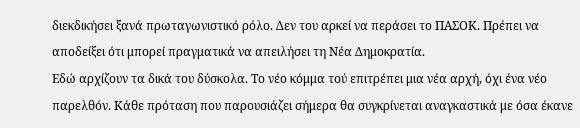διεκδικήσει ξανά πρωταγωνιστικό ρόλο. Δεν του αρκεί να περάσει το ΠΑΣΟΚ. Πρέπει να αποδείξει ότι μπορεί πραγματικά να απειλήσει τη Νέα Δημοκρατία.
Εδώ αρχίζουν τα δικά του δύσκολα. Το νέο κόμμα τού επιτρέπει μια νέα αρχή, όχι ένα νέο παρελθόν. Κάθε πρόταση που παρουσιάζει σήμερα θα συγκρίνεται αναγκαστικά με όσα έκανε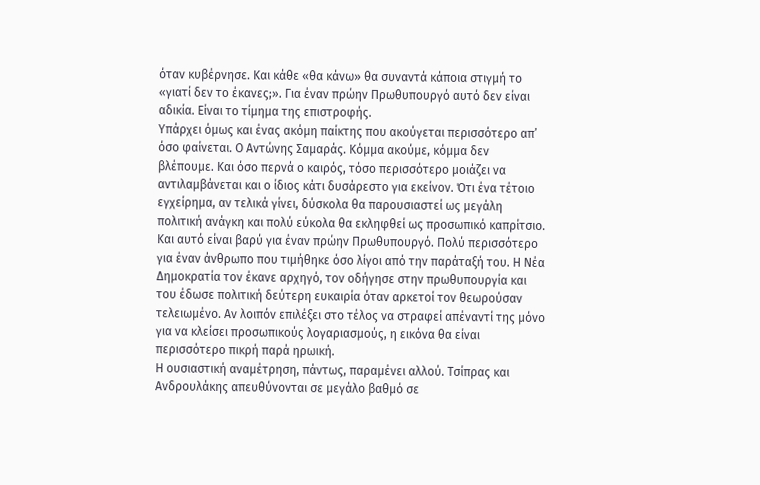όταν κυβέρνησε. Και κάθε «θα κάνω» θα συναντά κάποια στιγμή το «γιατί δεν το έκανες;». Για έναν πρώην Πρωθυπουργό αυτό δεν είναι αδικία. Είναι το τίμημα της επιστροφής.
Υπάρχει όμως και ένας ακόμη παίκτης που ακούγεται περισσότερο απ’ όσο φαίνεται. Ο Αντώνης Σαμαράς. Κόμμα ακούμε, κόμμα δεν βλέπουμε. Και όσο περνά ο καιρός, τόσο περισσότερο μοιάζει να αντιλαμβάνεται και ο ίδιος κάτι δυσάρεστο για εκείνον. Ότι ένα τέτοιο εγχείρημα, αν τελικά γίνει, δύσκολα θα παρουσιαστεί ως μεγάλη πολιτική ανάγκη και πολύ εύκολα θα εκληφθεί ως προσωπικό καπρίτσιο.
Και αυτό είναι βαρύ για έναν πρώην Πρωθυπουργό. Πολύ περισσότερο για έναν άνθρωπο που τιμήθηκε όσο λίγοι από την παράταξή του. Η Νέα Δημοκρατία τον έκανε αρχηγό, τον οδήγησε στην πρωθυπουργία και του έδωσε πολιτική δεύτερη ευκαιρία όταν αρκετοί τον θεωρούσαν τελειωμένο. Αν λοιπόν επιλέξει στο τέλος να στραφεί απέναντί της μόνο για να κλείσει προσωπικούς λογαριασμούς, η εικόνα θα είναι περισσότερο πικρή παρά ηρωική.
Η ουσιαστική αναμέτρηση, πάντως, παραμένει αλλού. Τσίπρας και Ανδρουλάκης απευθύνονται σε μεγάλο βαθμό σε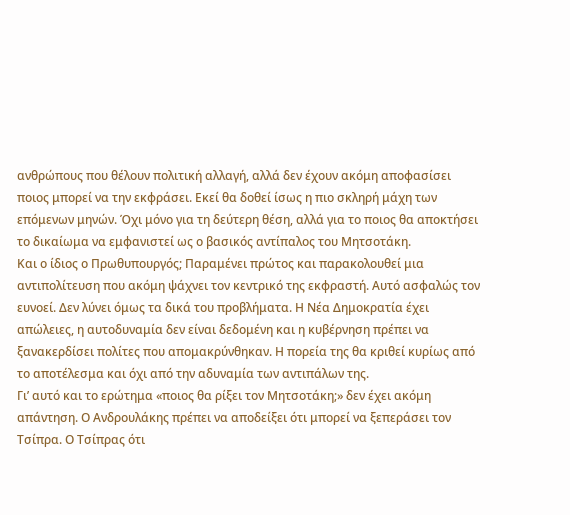ανθρώπους που θέλουν πολιτική αλλαγή, αλλά δεν έχουν ακόμη αποφασίσει ποιος μπορεί να την εκφράσει. Εκεί θα δοθεί ίσως η πιο σκληρή μάχη των επόμενων μηνών. Όχι μόνο για τη δεύτερη θέση, αλλά για το ποιος θα αποκτήσει το δικαίωμα να εμφανιστεί ως ο βασικός αντίπαλος του Μητσοτάκη.
Και ο ίδιος ο Πρωθυπουργός; Παραμένει πρώτος και παρακολουθεί μια αντιπολίτευση που ακόμη ψάχνει τον κεντρικό της εκφραστή. Αυτό ασφαλώς τον ευνοεί. Δεν λύνει όμως τα δικά του προβλήματα. Η Νέα Δημοκρατία έχει απώλειες, η αυτοδυναμία δεν είναι δεδομένη και η κυβέρνηση πρέπει να ξανακερδίσει πολίτες που απομακρύνθηκαν. Η πορεία της θα κριθεί κυρίως από το αποτέλεσμα και όχι από την αδυναμία των αντιπάλων της.
Γι’ αυτό και το ερώτημα «ποιος θα ρίξει τον Μητσοτάκη;» δεν έχει ακόμη απάντηση. Ο Ανδρουλάκης πρέπει να αποδείξει ότι μπορεί να ξεπεράσει τον Τσίπρα. Ο Τσίπρας ότι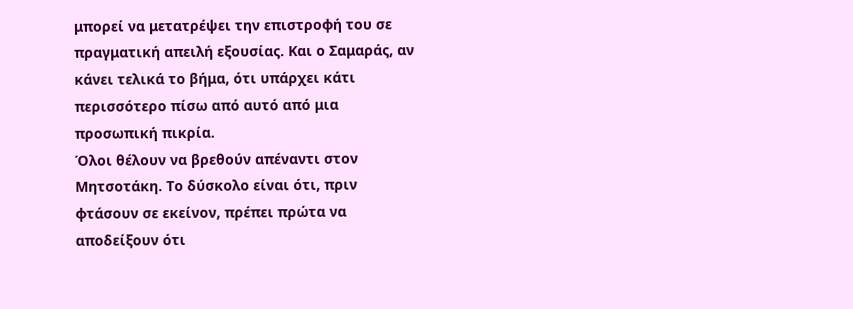μπορεί να μετατρέψει την επιστροφή του σε πραγματική απειλή εξουσίας. Και ο Σαμαράς, αν κάνει τελικά το βήμα, ότι υπάρχει κάτι περισσότερο πίσω από αυτό από μια προσωπική πικρία.
Όλοι θέλουν να βρεθούν απέναντι στον Μητσοτάκη. Το δύσκολο είναι ότι, πριν φτάσουν σε εκείνον, πρέπει πρώτα να αποδείξουν ότι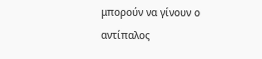μπορούν να γίνουν ο αντίπαλος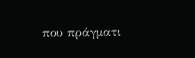που πράγματι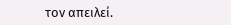τον απειλεί.